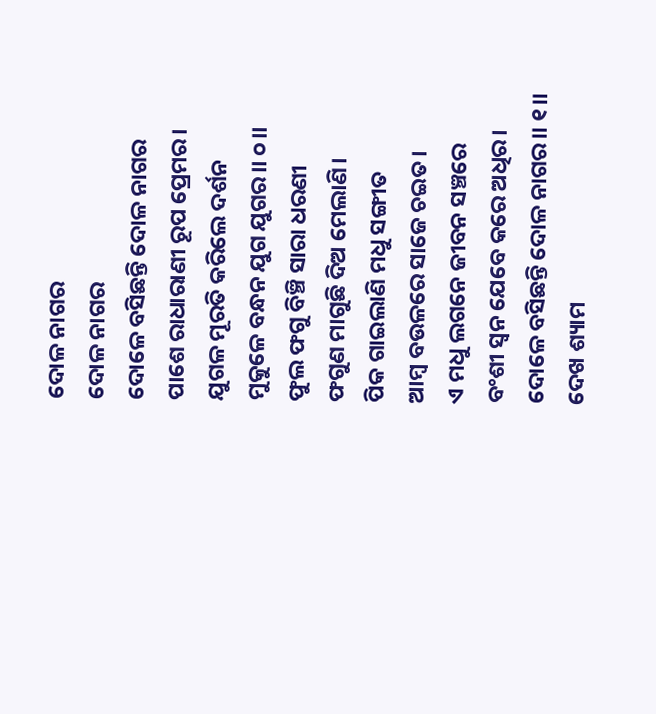ଦୋଳ ନାଗର
ଦୋଳ ନାଗର
ଦୋଳେ ବସିଛନ୍ତି ଦୋଳ ନାଗର
ପାଶେ ରାଧାରାଣୀ ରୂପ ପ୍ରେମର।
ଯୁଗଳ ମୂରତି କରିଲେ ଦର୍ଶନ
ମୁକୁଳେ ବନ୍ଧନ ଯୁଗ ଯୁଗର।। ୦।।
ଫୁଲ ଫଗୁ ବିଞ୍ଚି ସାରା ଧରଣୀ
ଫଗୁଣ ମାଗୁଛି ଦିଅ ମେଲାଣି।
ପିକ ଗାଇଲାଣି ମଧୁ ସଙ୍ଗୀତ
ଆମ୍ବ ବଉଳରେ ସାଜେ ଚଇତ।
ଏ ମଧୁ ଲଗନେ ଜୀବନ ସଞ୍ଚରେ
ବଂଶୀ ସ୍ୱନ ଯେବେ କରେ ଅଧିର।
ଦୋଳେ ବସିଛନ୍ତି ଦୋଳ ନାଗର।। ୧।।
ଦେଖ ଶ୍ୟାମ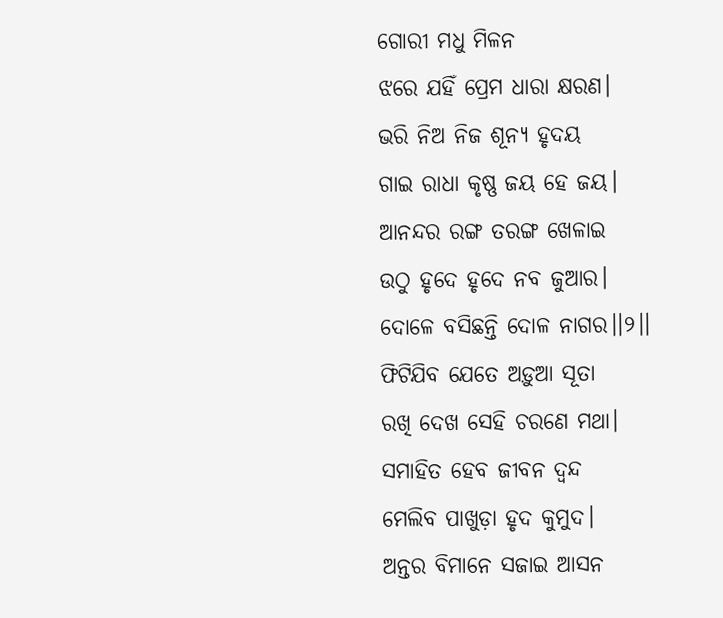ଗୋରୀ ମଧୁ ମିଳନ
ଝରେ ଯହିଁ ପ୍ରେମ ଧାରା କ୍ଷରଣ।
ଭରି ନିଅ ନିଜ ଶୂନ୍ୟ ହୃଦୟ
ଗାଇ ରାଧା କୃଷ୍ଣ ଜୟ ହେ ଜୟ।
ଆନନ୍ଦର ରଙ୍ଗ ତରଙ୍ଗ ଖେଳାଇ
ଉଠୁ ହୃଦେ ହୃଦେ ନବ ଜୁଆର।
ଦୋଳେ ବସିଛନ୍ତି ଦୋଳ ନାଗର।।୨।।
ଫିଟିଯିବ ଯେତେ ଅଡ଼ୁଆ ସୂତା
ରଖି ଦେଖ ସେହି ଚରଣେ ମଥା।
ସମାହିତ ହେବ ଜୀବନ ଦ୍ଵନ୍ଦ
ମେଲିବ ପାଖୁଡ଼ା ହୃଦ କୁମୁଦ।
ଅନ୍ତର ବିମାନେ ସଜାଇ ଆସନ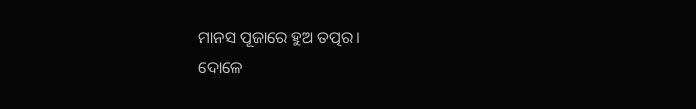ମାନସ ପୂଜାରେ ହୁଅ ତତ୍ପର।
ଦୋଳେ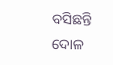ବସିଛନ୍ତି ଦୋଳ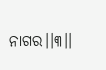ନାଗର।।୩।।